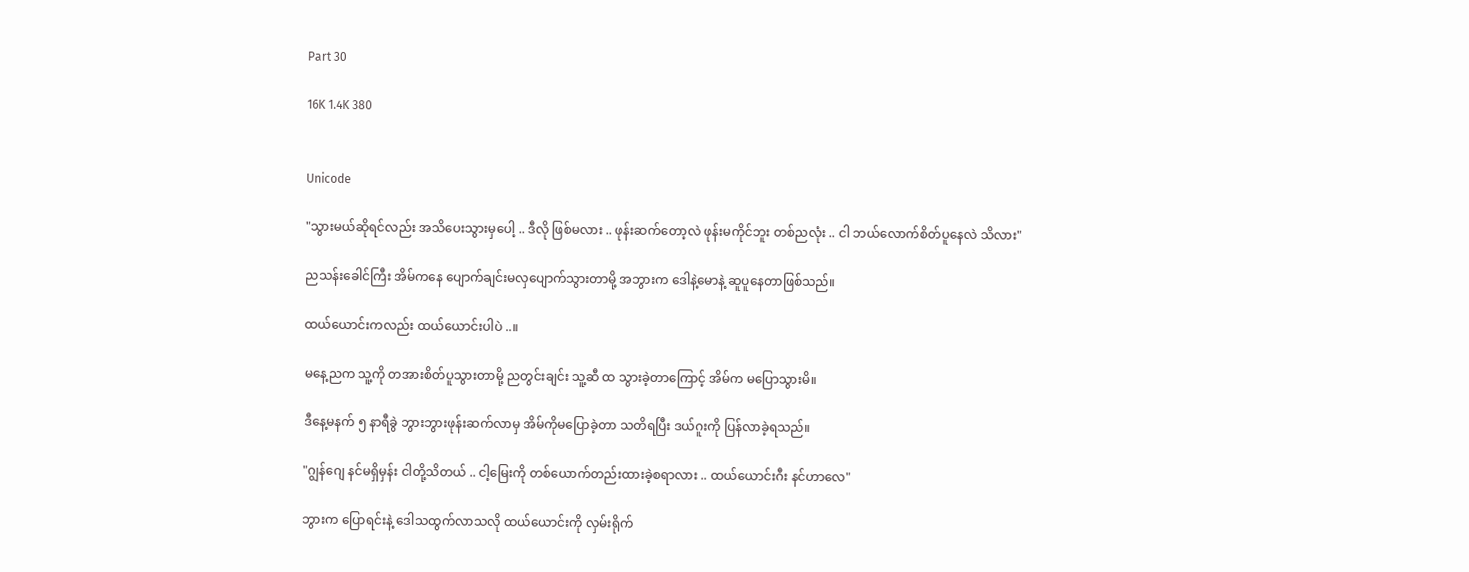Part 30

16K 1.4K 380


Unicode

"သွားမယ်ဆိုရင်လည်း အသိပေးသွားမှပေါ့ .. ဒီလို ဖြစ်မလား .. ဖုန်းဆက်တော့လဲ ဖုန်းမကိုင်ဘူး တစ်ညလုံး .. ငါ ဘယ်လောက်စိတ်ပူနေလဲ သိလား"

ညသန်းခေါင်ကြီး အိမ်ကနေ ပျောက်ချင်းမလှပျောက်သွားတာမို့ အဘွားက ဒေါနဲ့မောနဲ့ ဆူပူနေတာဖြစ်သည်။

ထယ်ယောင်းကလည်း ထယ်ယောင်းပါပဲ ..။

မနေ့ညက သူ့ကို တအားစိတ်ပူသွားတာမို့ ညတွင်းချင်း သူ့ဆီ ထ သွားခဲ့တာကြောင့် အိမ်က မပြောသွားမိ။

ဒီနေ့မနက် ၅ နာရီခွဲ ဘွားဘွားဖုန်းဆက်လာမှ အိမ်ကိုမပြောခဲ့တာ သတိရပြီး ဒယ်ဂူးကို ပြန်လာခဲ့ရသည်။

"ဂျွန်ဂျေ နင်မရှိမှန်း ငါတို့သိတယ် .. ငါ့မြေးကို တစ်ယောက်တည်းထားခဲ့စရာလား .. ထယ်ယောင်းဂီး နင်ဟာလေ"

ဘွားက ပြောရင်းနဲ့ ဒေါသထွက်လာသလို ထယ်ယောင်းကို လှမ်းရိုက်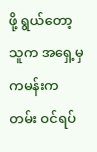ဖို့ ရွယ်တော့ သူက အရှေ့မှ ကမန်းကတမ်း ဝင်ရပ်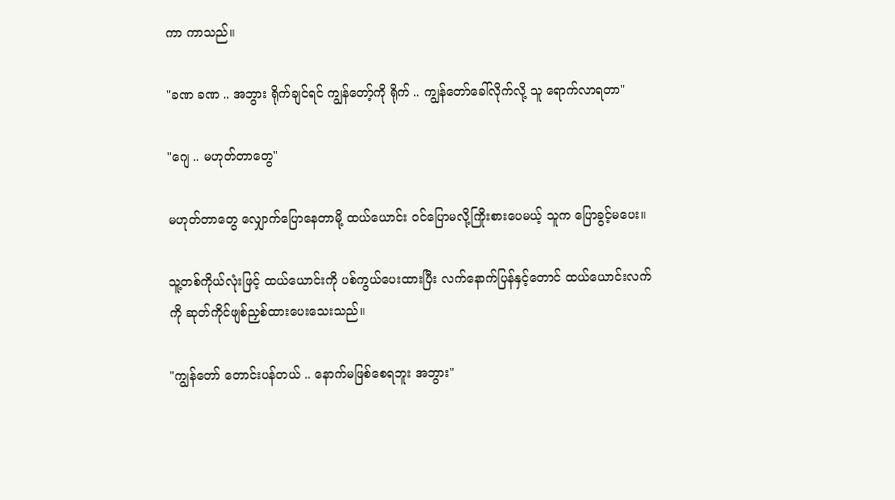ကာ ကာသည်။

"ခဏ ခဏ .. အဘွား ရိုက်ချင်ရင် ကျွန်တော့်ကို ရိုက် .. ကျွန်တော်ခေါ်လိုက်လို့ သူ ရောက်လာရတာ"

"ဂျေ .. မဟုတ်တာတွေ"

မဟုတ်တာတွေ လျှောက်ပြောနေတာမို့ ထယ်ယောင်း ဝင်ပြောမလို့ကြိုးစားပေမယ့် သူက ပြောခွင့်မပေး။

သူ့တစ်ကိုယ်လုံးဖြင့် ထယ်ယောင်းကို ပစ်ကွယ်ပေးထားပြီး လက်နောက်ပြန်နှင့်တောင် ထယ်ယောင်းလက်ကို ဆုတ်ကိုင်ဖျစ်ညှစ်ထားပေးသေးသည်။

"ကျွန်တော် တောင်းပန်တယ် .. နောက်မဖြစ်စေရဘူး အဘွား"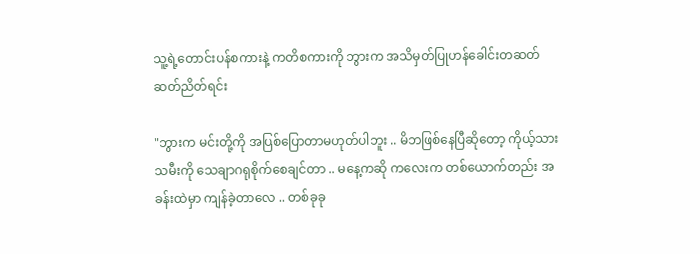သူ့ရဲ့တောင်းပန်စကားနဲ့ ကတိစကားကို ဘွားက အသိမှတ်ပြုဟန်ခေါင်းတဆတ်ဆတ်ညိတ်ရင်း

"ဘွားက မင်းတို့ကို အပြစ်ပြောတာမဟုတ်ပါဘူး .. မိဘဖြစ်နေပြီဆိုတော့ ကိုယ့်သားသမီးကို သေချာဂရုစိုက်စေချင်တာ .. မနေ့ကဆို ကလေးက တစ်ယောက်တည်း အခန်းထဲမှာ ကျန်ခဲ့တာလေ .. တစ်ခုခု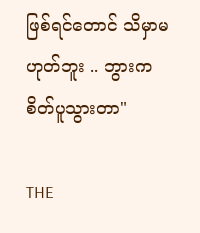ဖြစ်ရင်တောင် သိမှာမဟုတ်ဘူး .. ဘွားက စိတ်ပူသွားတာ"

THE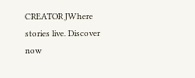CREATOR JWhere stories live. Discover now